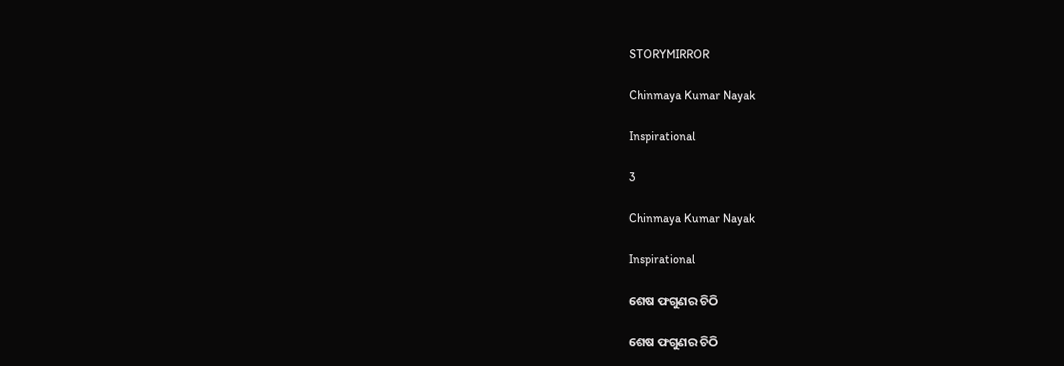STORYMIRROR

Chinmaya Kumar Nayak

Inspirational

3

Chinmaya Kumar Nayak

Inspirational

ଶେଷ ଫଗୁଣର ଚିଠି

ଶେଷ ଫଗୁଣର ଚିଠି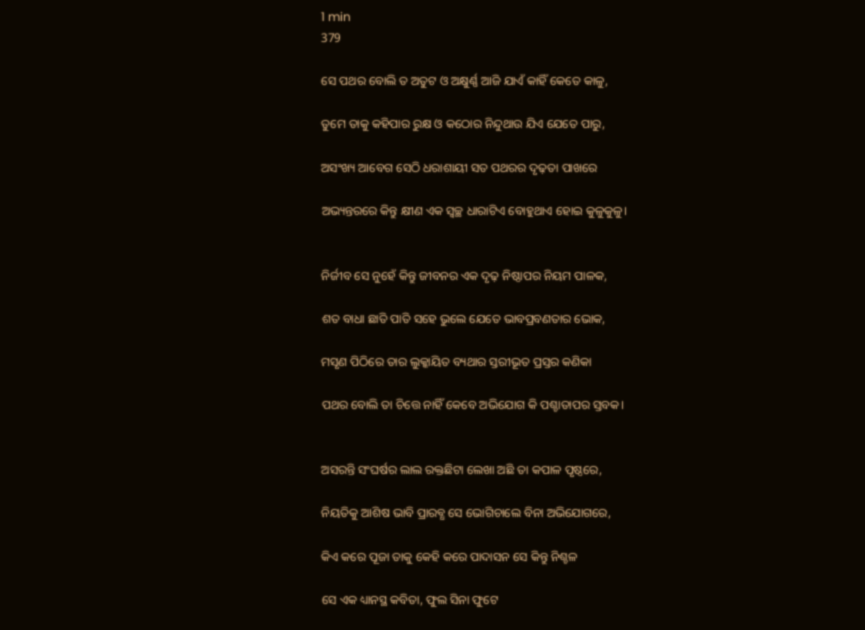1 min
379

ସେ ପଥର ବୋଲି ତ ଅତୁଟ ଓ ଅକ୍ଷୁର୍ଣ୍ଣ ଆଜି ଯାଏଁ କାହିଁ କେତେ କାଳୁ,

ତୁମେ ତାକୁ କହିପାର ରୁକ୍ଷ ଓ କଠୋର ନିନ୍ଦୁଥାଉ ଯିଏ ଯେତେ ପାରୁ,

ଅସଂଖ୍ୟ ଆବେଗ ସେଠି ଧରାଶାୟୀ ସତ ପଥରର ଦୃଢ଼ତା ପାଖରେ

ଅଭ୍ୟନ୍ତରରେ କିନ୍ତୁ କ୍ଷୀଣ ଏକ ସ୍ଵଚ୍ଛ ଧାରାଟିଏ ବୋହୁଥାଏ ହୋଇ କୁଳୁକୁଳୁ।


ନିର୍ଜୀବ ସେ ନୁହେଁ କିନ୍ତୁ ଜୀବନର ଏକ ଦୃଢ଼ ନିଷ୍ଠାପର ନିୟମ ପାଳକ,

ଶତ ବାଧା ଛାତି ପାତି ସହେ ଭୁଲେ ଯେତେ ଭାବପ୍ରବଣତାର ଭୋକ,

ମସୃଣ ପିଠିରେ ତାର ଲୁକ୍କାୟିତ ବ୍ୟଥାର ସ୍ତରୀଭୂତ ପ୍ରସ୍ତର କଣିକା

ପଥର ବୋଲି ତା ଚିତ୍ତେ ନାହିଁ କେବେ ଅଭିଯୋଗ କି ପଶ୍ଚାତାପର ସ୍ତବକ।


ଅସରନ୍ତି ସଂଘର୍ଷର ଲାଲ ରକ୍ତଛିଟା ଲେଖା ଅଛି ତା କପାଳ ପୃଷ୍ଠରେ,

ନିୟତିକୁ ଆଶିଷ ଭାବି ପ୍ରାରବ୍ଧ ସେ ଭୋଗିଚାଲେ ବିନା ଅଭିଯୋଗରେ,

କିଏ କରେ ପୂଜା ତାକୁ କେହି କରେ ପାଦାସନ ସେ କିନ୍ତୁ ନିଶ୍ଚଳ

ସେ ଏକ ଧ୍ୟାନସ୍ଥ କବିତା, ଫୁଲ ସିନା ଫୁଟେ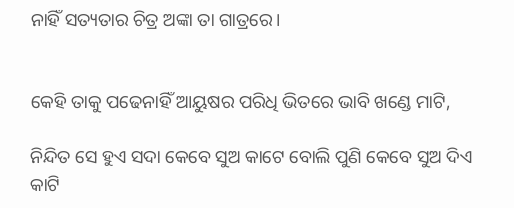ନାହିଁ ସତ୍ୟତାର ଚିତ୍ର ଅଙ୍କା ତା ଗାତ୍ରରେ।


କେହି ତାକୁ ପଢେନାହିଁ ଆୟୁଷର ପରିଧି ଭିତରେ ଭାବି ଖଣ୍ଡେ ମାଟି,

ନିନ୍ଦିତ ସେ ହୁଏ ସଦା କେବେ ସୁଅ କାଟେ ବୋଲି ପୁଣି କେବେ ସୁଅ ଦିଏ କାଟି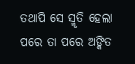ତଥାପି ସେ ସ୍ମୃତି ହେଲା ପରେ ତା ପରେ ଅଙ୍କିତ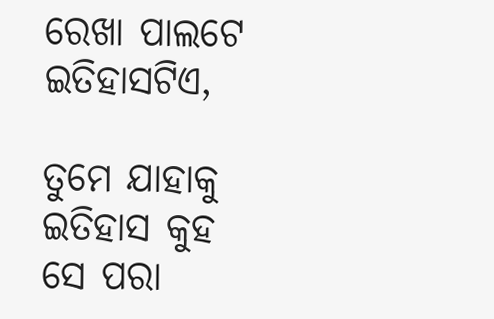ରେଖା ପାଲଟେ ଇତିହାସଟିଏ,

ତୁମେ ଯାହାକୁ ଇତିହାସ କୁହ ସେ ପରା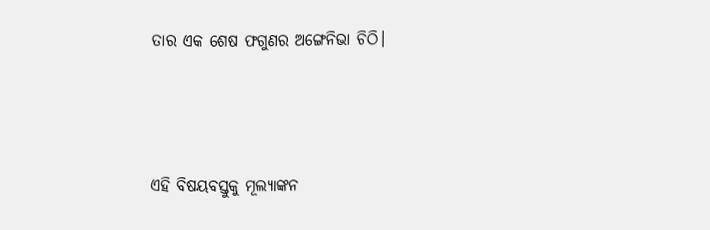ତାର ଏକ ଶେଷ ଫଗୁଣର ଅଙ୍ଗେନିଭା ଚିଠି।



ଏହି ବିଷୟବସ୍ତୁକୁ ମୂଲ୍ୟାଙ୍କନ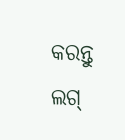କରନ୍ତୁ
ଲଗ୍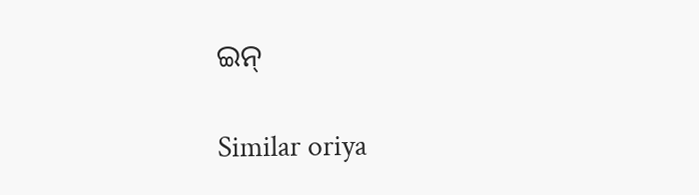ଇନ୍

Similar oriya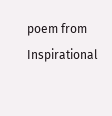poem from Inspirational